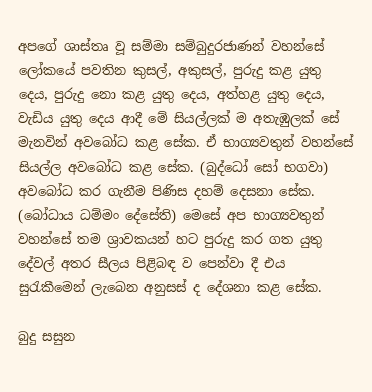අපගේ ශාස්තෘ වූ සම්මා සම්බුදුරජාණන් වහන්සේ ලෝකයේ පවතින කුසල්, අකුසල්, පුරුදු කළ යුතු දෙය, පුරුදු නො කළ යුතු දෙය, අත්හළ යුතු දෙය, වැඩිය යුතු දෙය ආදී මේ සියල්ලක් ම අතැඹුලක් සේ මැනවින් අවබෝධ කළ සේක. ඒ භාග්‍යවතුන් වහන්සේ සියල්ල අවබෝධ කළ සේක. (බුද්ධෝ සෝ භගවා) අවබෝධ කර ගැනීම පිණිස දහම් දෙසනා සේක. (බෝධාය ධම්මං දේසේති) මෙසේ අප භාග්‍යවතුන් වහන්සේ තම ශ්‍රාවකයන් හට පුරුදු කර ගත යුතු දේවල් අතර සීලය පිළිබඳ ව පෙන්වා දී එය සුරැකීමෙන් ලැබෙන අනුසස් ද දේශනා කළ සේක.

බුදු සසුන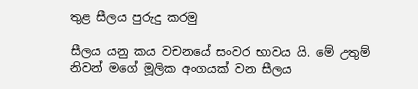තුළ සීලය පුරුදු කරමු

සීලය යනු කය වචනයේ සංවර භාවය යි. මේ උතුම් නිවන් මගේ මූලික අංගයක් වන සීලය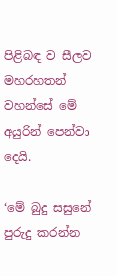පිළිබඳ ව සීලව මහරහතන් වහන්සේ මේ අයුරින් පෙන්වා දෙයි.

‘මේ බුදු සසුනේ පුරුදු කරන්න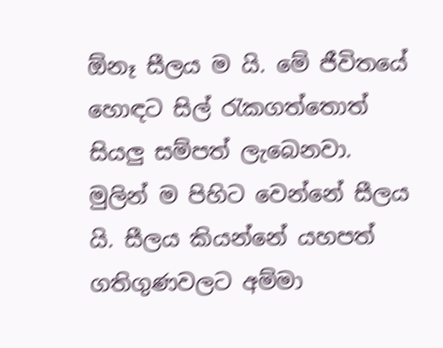ඕනෑ සීලය ම යි. මේ ජීවිතයේ හොඳට සිල් රැකගත්තොත් සියලු සම්පත් ලැබෙනවා. මුලින් ම පිහිට වෙන්නේ සීලය යි. සීලය කියන්නේ යහපත් ගතිගුණවලට අම්මා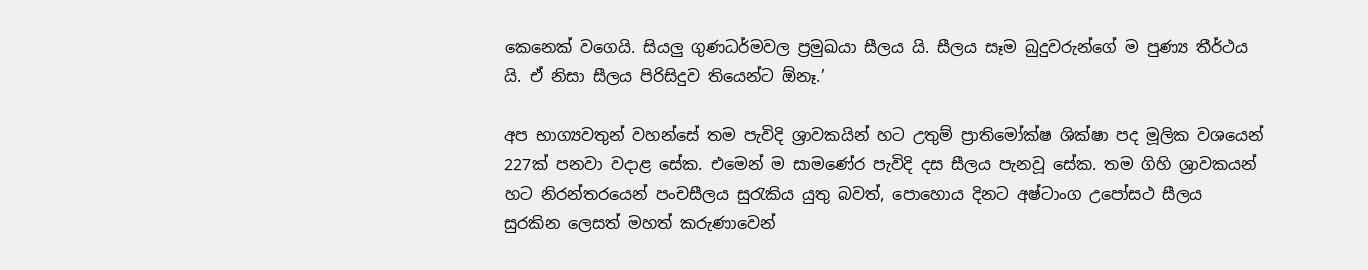කෙනෙක් වගෙයි. සියලු ගුණධර්මවල ප්‍රමුඛයා සීලය යි. සීලය සෑම බුදුවරුන්ගේ ම පුණ්‍ය තීර්ථය යි. ඒ නිසා සීලය පිරිසිදුව තියෙන්ට ඕනෑ.’

අප භාග්‍යවතුන් වහන්සේ තම පැවිදි ශ්‍රාවකයින් හට උතුම් ප්‍රාතිමෝක්ෂ ශික්ෂා පද මූලික වශයෙන් 227ක් පනවා වදාළ සේක. එමෙන් ම සාමණේර පැවිදි දස සීලය පැනවූ සේක. තම ගිහි ශ්‍රාවකයන් හට නිරන්තරයෙන් පංචසීලය සුරැකිය යුතු බවත්, පොහොය දිනට අෂ්ටාංග උපෝසථ සීලය සුරකින ලෙසත් මහත් කරුණාවෙන්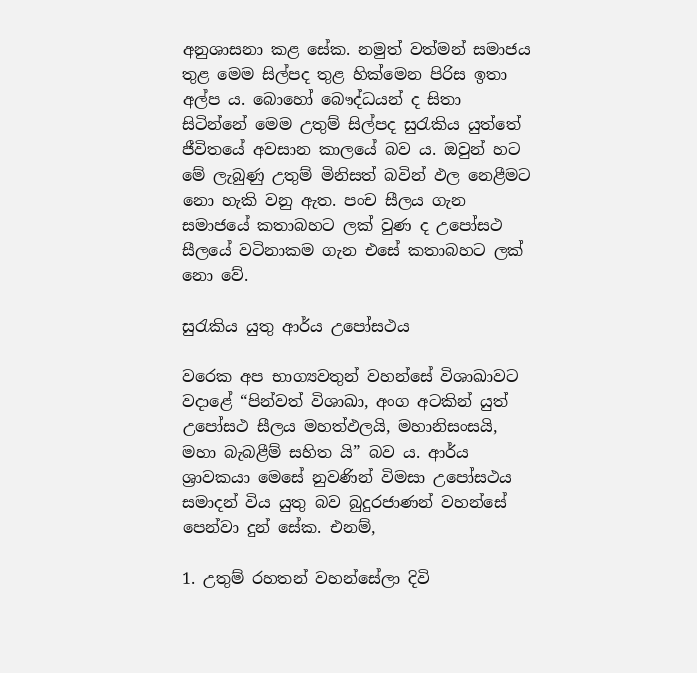අනුශාසනා කළ සේක. නමුත් වත්මන් සමාජය තුළ මෙම සිල්පද තුළ හික්මෙන පිරිස ඉතා අල්ප ය. බොහෝ බෞද්ධයන් ද සිතා සිටින්නේ මෙම උතුම් සිල්පද සුරැකිය යුත්තේ ජීවිතයේ අවසාන කාලයේ බව ය. ඔවුන් හට මේ ලැබුණු උතුම් මිනිසත් බවින් ඵල නෙළීමට නො හැකි වනු ඇත. පංච සීලය ගැන සමාජයේ කතාබහට ලක් වුණ ද උපෝසථ සීලයේ වටිනාකම ගැන එසේ කතාබහට ලක් නො වේ.

සුරැකිය යුතු ආර්ය උපෝසථය

වරෙක අප භාග්‍යවතුන් වහන්සේ විශාඛාවට වදාළේ “පින්වත් විශාඛා, අංග අටකින් යුත් උපෝසථ සීලය මහත්ඵලයි, මහානිසංසයි, මහා බැබළීම් සහිත යි” බව ය. ආර්ය ශ්‍රාවකයා මෙසේ නුවණින් විමසා උපෝසථය සමාදන් විය යුතු බව බුදුරජාණන් වහන්සේ පෙන්වා දුන් සේක. එනම්,

1. උතුම් රහතන් වහන්සේලා දිවි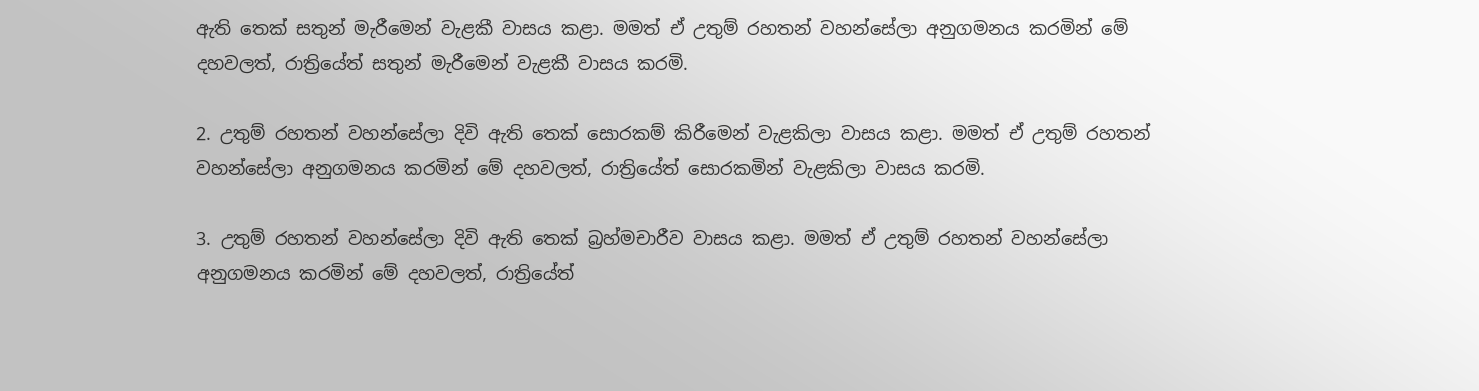ඇති තෙක් සතුන් මැරීමෙන් වැළකී වාසය කළා. මමත් ඒ උතුම් රහතන් වහන්සේලා අනුගමනය කරමින් මේ දහවලත්, රාත්‍රියේත් සතුන් මැරීමෙන් වැළකී වාසය කරමි.

2. උතුම් රහතන් වහන්සේලා දිවි ඇති තෙක් සොරකම් කිරීමෙන් වැළකිලා වාසය කළා. මමත් ඒ උතුම් රහතන් වහන්සේලා අනුගමනය කරමින් මේ දහවලත්, රාත්‍රියේත් සොරකමින් වැළකිලා වාසය කරමි.

3. උතුම් රහතන් වහන්සේලා දිවි ඇති තෙක් බ්‍රහ්මචාරීව වාසය කළා. මමත් ඒ උතුම් රහතන් වහන්සේලා අනුගමනය කරමින් මේ දහවලත්, රාත්‍රියේත්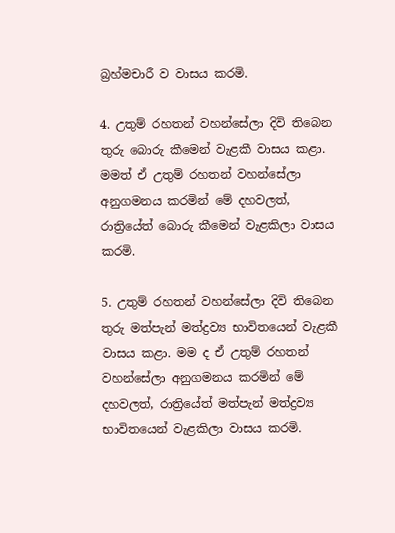බ්‍රහ්මචාරී ව වාසය කරමි.

4. උතුම් රහතන් වහන්සේලා දිවි තිබෙන තුරු බොරු කීමෙන් වැළකී වාසය කළා. මමත් ඒ උතුම් රහතන් වහන්සේලා අනුගමනය කරමින් මේ දහවලත්, රාත්‍රියේත් බොරු කීමෙන් වැළකිලා වාසය කරමි.

5. උතුම් රහතන් වහන්සේලා දිවි තිබෙන තුරු මත්පැන් මත්ද්‍රව්‍ය භාවිතයෙන් වැළකී වාසය කළා. මම ද ඒ උතුම් රහතන් වහන්සේලා අනුගමනය කරමින් මේ දහවලත්, රාත්‍රියේත් මත්පැන් මත්ද්‍රව්‍ය භාවිතයෙන් වැළකිලා වාසය කරමි.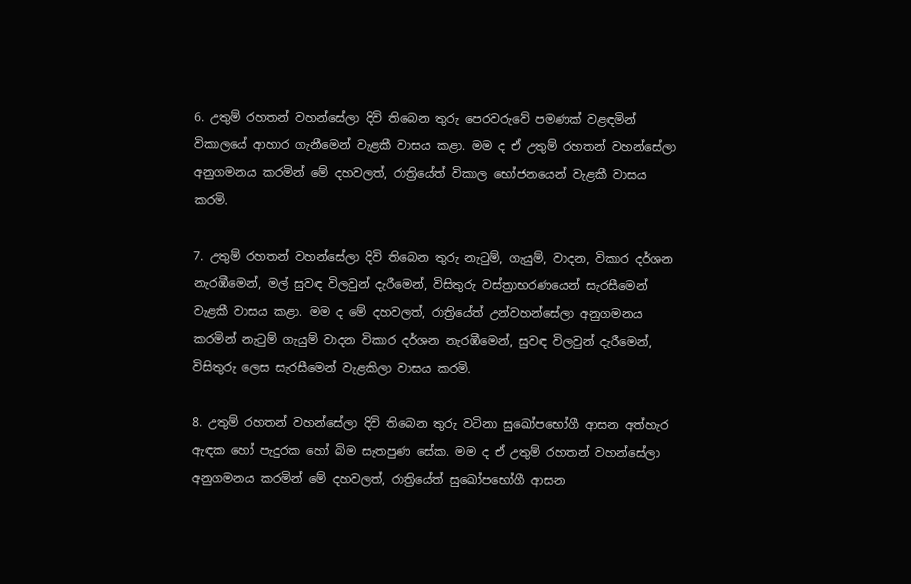6. උතුම් රහතන් වහන්සේලා දිවි තිබෙන තුරු පෙරවරුවේ පමණක් වළඳමින් විකාලයේ ආහාර ගැනීමෙන් වැළකී වාසය කළා. මම ද ඒ උතුම් රහතන් වහන්සේලා අනුගමනය කරමින් මේ දහවලත්, රාත්‍රියේත් විකාල භෝජනයෙන් වැළකී වාසය කරමි.

7. උතුම් රහතන් වහන්සේලා දිවි තිබෙන තුරු නැටුම්, ගැයුම්, වාදන, විකාර දර්ශන නැරඹීමෙන්, මල් සුවඳ විලවුන් දැරීමෙන්, විසිතුරු වස්ත්‍රාභරණයෙන් සැරසීමෙන් වැළකී වාසය කළා. මම ද මේ දහවලත්, රාත්‍රියේත් උන්වහන්සේලා අනුගමනය කරමින් නැටුම් ගැයුම් වාදන විකාර දර්ශන නැරඹීමෙන්, සුවඳ විලවුන් දැරීමෙන්, විසිතුරු ලෙස සැරසීමෙන් වැළකිලා වාසය කරමි.

8. උතුම් රහතන් වහන්සේලා දිවි තිබෙන තුරු වටිනා සුඛෝපභෝගී ආසන අත්හැර ඇඳක හෝ පැදුරක හෝ බිම සැතපුණ සේක. මම ද ඒ උතුම් රහතන් වහන්සේලා අනුගමනය කරමින් මේ දහවලත්, රාත්‍රියේත් සුඛෝපභෝගී ආසන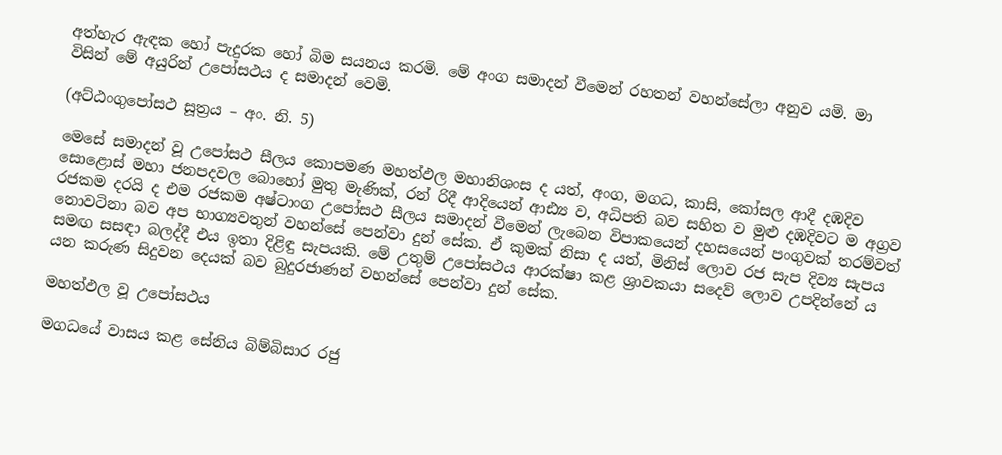අත්හැර ඇඳක හෝ පැදුරක හෝ බිම සයනය කරමි. මේ අංග සමාදන් වීමෙන් රහතන් වහන්සේලා අනුව යමි. මා විසින් මේ අයුරින් උපෝසථය ද සමාදන් වෙමි.

(අට්ඨංගුපෝසථ සූත්‍රය – අං. නි. 5)

මෙසේ සමාදන් වූ උපෝසථ සීලය කොපමණ මහත්ඵල මහානිශංස ද යත්, අංග, මගධ, කාසි, කෝසල ආදී දඹදිව සොළොස් මහා ජනපදවල බොහෝ මුතු මැණික්, රන් රිදී ආදියෙන් ආඪ්‍ය ව, අධිපති බව සහිත ව මුළු දඹදිවට ම අග්‍රව රජකම දරයි ද එම රජකම අෂ්ටාංග උපෝසථ සීලය සමාදන් වීමෙන් ලැබෙන විපාකයෙන් දහසයෙන් පංගුවක් තරම්වත් නොවටිනා බව අප භාග්‍යවතුන් වහන්සේ පෙන්වා දුන් සේක. ඒ කුමක් නිසා ද යත්, මිනිස් ලොව රජ සැප දිව්‍ය සැපය සමඟ සසඳා බලද්දී එය ඉතා දිළිඳු සැපයකි. මේ උතුම් උපෝසථය ආරක්ෂා කළ ශ්‍රාවකයා සදෙව් ලොව උපදින්නේ ය යන කරුණ සිදුවන දෙයක් බව බුදුරජාණන් වහන්සේ පෙන්වා දුන් සේක.

මහත්ඵල වූ උපෝසථය

මගධයේ වාසය කළ සේනිය බිම්බිසාර රජු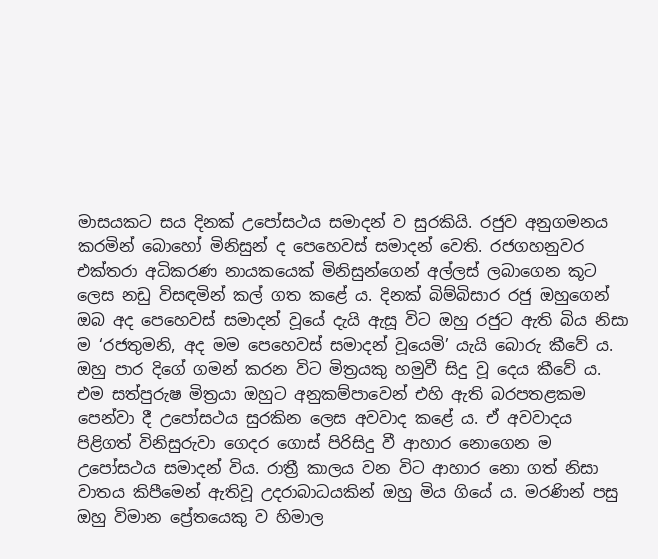මාසයකට සය දිනක් උපෝසථය සමාදන් ව සුරකියි. රජුව අනුගමනය කරමින් බොහෝ මිනිසුන් ද පෙහෙවස් සමාදන් වෙති. රජගහනුවර එක්තරා අධිකරණ නායකයෙක් මිනිසුන්ගෙන් අල්ලස් ලබාගෙන කූට ලෙස නඩු විසඳමින් කල් ගත කළේ ය. දිනක් බිම්බිසාර රජු ඔහුගෙන් ඔබ අද පෙහෙවස් සමාදන් වූයේ දැයි ඇසූ විට ඔහු රජුට ඇති බිය නිසා ම ‘රජතුමනි, අද මම පෙහෙවස් සමාදන් වූයෙමි’ යැයි බොරු කීවේ ය. ඔහු පාර දිගේ ගමන් කරන විට මිත්‍රයකු හමුවී සිදු වූ දෙය කීවේ ය. එම සත්පුරුෂ මිත්‍රයා ඔහුට අනුකම්පාවෙන් එහි ඇති බරපතළකම පෙන්වා දී උපෝසථය සුරකින ලෙස අවවාද කළේ ය. ඒ අවවාදය පිළිගත් විනිසුරුවා ගෙදර ගොස් පිරිසිදු වී ආහාර නොගෙන ම උපෝසථය සමාදන් විය. රාත්‍රී කාලය වන විට ආහාර නො ගත් නිසා වාතය කිපීමෙන් ඇතිවූ උදරාබාධයකින් ඔහු මිය ගියේ ය. මරණින් පසු ඔහු විමාන ප්‍රේතයෙකු ව හිමාල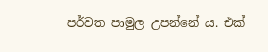පර්වත පාමුල උපන්නේ ය. එක්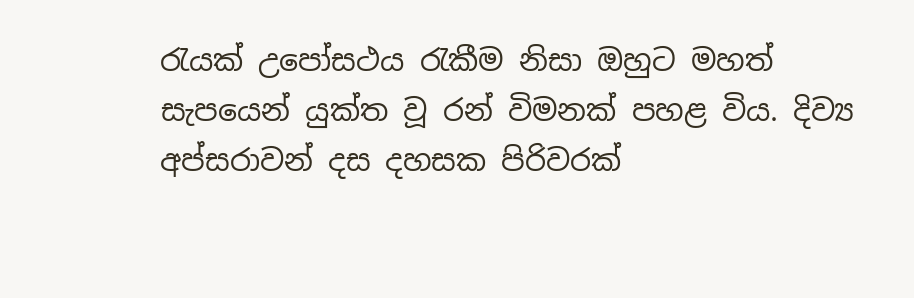රැයක් උපෝසථය රැකීම නිසා ඔහුට මහත් සැපයෙන් යුක්ත වූ රන් විමනක් පහළ විය. දිව්‍ය අප්සරාවන් දස දහසක පිරිවරක්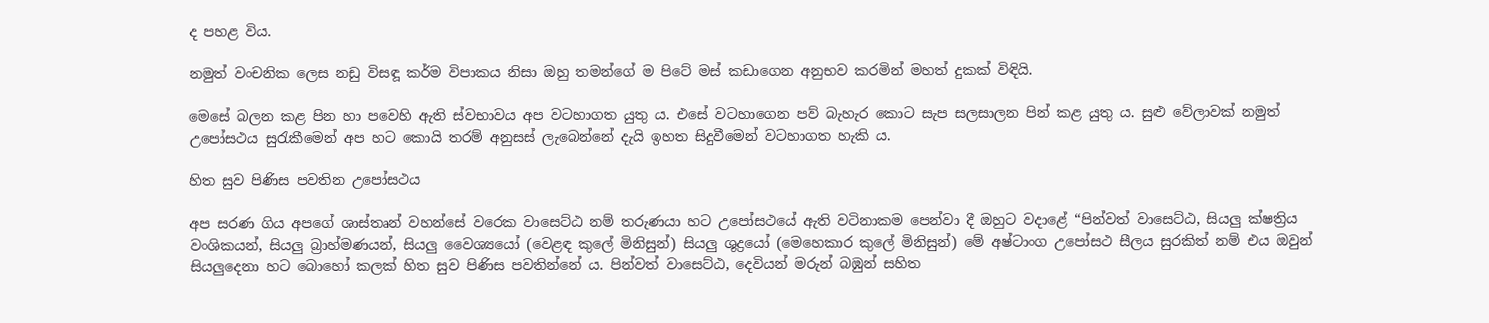ද පහළ විය.

නමුත් වංචනික ලෙස නඩු විසඳූ කර්ම විපාකය නිසා ඔහු තමන්ගේ ම පිටේ මස් කඩාගෙන අනුභව කරමින් මහත් දුකක් විඳියි.

මෙසේ බලන කළ පින හා පවෙහි ඇති ස්වභාවය අප වටහාගත යුතු ය. එසේ වටහාගෙන පව් බැහැර කොට සැප සලසාලන පින් කළ යුතු ය. සුළු වේලාවක් නමුත් උපෝසථය සුරැකීමෙන් අප හට කොයි තරම් අනුසස් ලැබෙන්නේ දැයි ඉහත සිදුවීමෙන් වටහාගත හැකි ය.

හිත සුව පිණිස පවතින උපෝසථය

අප සරණ ගිය අපගේ ශාස්තෘන් වහන්සේ වරෙක වාසෙට්ඨ නම් තරුණයා හට උපෝසථයේ ඇති වටිනාකම පෙන්වා දී ඔහුට වදාළේ “පින්වත් වාසෙට්ඨ, සියලු ක්ෂත්‍රිය වංශිකයන්, සියලු බ්‍රාහ්මණයන්, සියලු වෛශ්‍යයෝ (වෙළඳ කුලේ මිනිසුන්) සියලු ශුද්‍රයෝ (මෙහෙකාර කුලේ මිනිසුන්) මේ අෂ්ටාංග උපෝසථ සීලය සුරකිත් නම් එය ඔවුන් සියලුදෙනා හට බොහෝ කලක් හිත සුව පිණිස පවතින්නේ ය. පින්වත් වාසෙට්ඨ, දෙවියන් මරුන් බඹුන් සහිත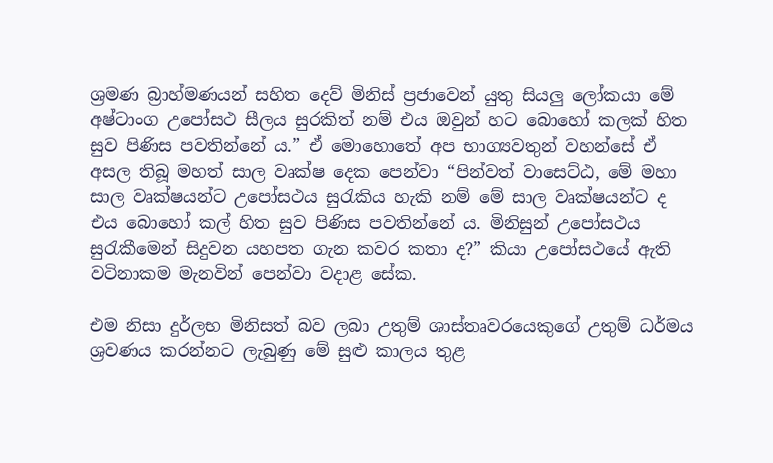ශ්‍රමණ බ්‍රාහ්මණයන් සහිත දෙව් මිනිස් ප්‍රජාවෙන් යුතු සියලු ලෝකයා මේ අෂ්ටාංග උපෝසථ සීලය සුරකිත් නම් එය ඔවුන් හට බොහෝ කලක් හිත සුව පිණිස පවතින්නේ ය.” ඒ මොහොතේ අප භාග්‍යවතුන් වහන්සේ ඒ අසල තිබූ මහත් සාල වෘක්ෂ දෙක පෙන්වා “පින්වත් වාසෙට්ඨ, මේ මහා සාල වෘක්ෂයන්ට උපෝසථය සුරැකිය හැකි නම් මේ සාල වෘක්ෂයන්ට ද එය බොහෝ කල් හිත සුව පිණිස පවතින්නේ ය. මිනිසුන් උපෝසථය සුරැකීමෙන් සිදුවන යහපත ගැන කවර කතා ද?” කියා උපෝසථයේ ඇති වටිනාකම මැනවින් පෙන්වා වදාළ සේක.

එම නිසා දුර්ලභ මිනිසත් බව ලබා උතුම් ශාස්තෘවරයෙකුගේ උතුම් ධර්මය ශ්‍රවණය කරන්නට ලැබුණු මේ සුළු කාලය තුළ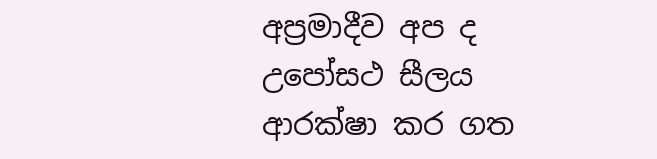අප්‍රමාදීව අප ද උපෝසථ සීලය ආරක්ෂා කර ගත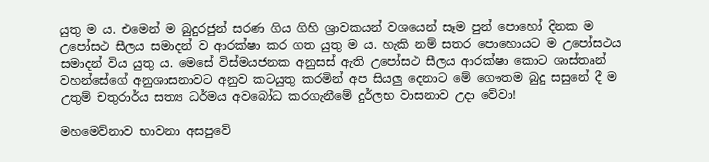යුතු ම ය. එමෙන් ම බුදුරජුන් සරණ ගිය ගිහි ශ්‍රාවකයන් වශයෙන් සෑම පුන් පොහෝ දිනක ම උපෝසථ සීලය සමාදන් ව ආරක්ෂා කර ගත යුතු ම ය. හැකි නම් සතර පොහොයට ම උපෝසථය සමාදන් විය යුතු ය. මෙසේ විස්මයජනක අනුසස් ඇති උපෝසථ සීලය ආරක්ෂා කොට ශාස්තෘන් වහන්සේගේ අනුශාසනාවට අනුව කටයුතු කරමින් අප සියලු දෙනාට මේ ගෞතම බුදු සසුනේ දී ම උතුම් චතුරාර්ය සත්‍ය ධර්මය අවබෝධ කරගැනීමේ දුර්ලභ වාසනාව උදා වේවා!

මහමෙව්නාව භාවනා අසපුවේ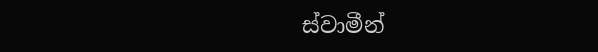ස්වාමීන්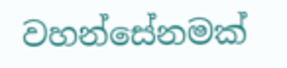වහන්සේනමක්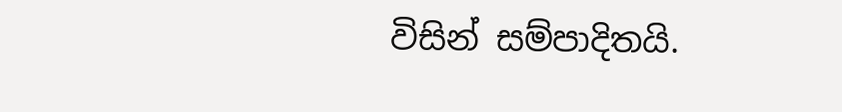විසින් සම්පාදිතයි.